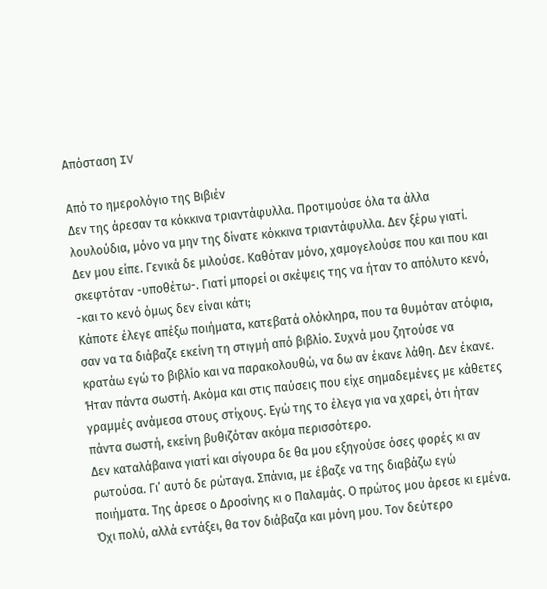Απόσταση IV

Από το ημερολόγιο της Βιβιέν
Δεν της άρεσαν τα κόκκινα τριαντάφυλλα. Προτιμούσε όλα τα άλλα λουλούδια, μόνο να μην της δίνατε κόκκινα τριαντάφυλλα. Δεν ξέρω γιατί. Δεν μου είπε. Γενικά δε μιλούσε. Καθόταν μόνο, χαμογελούσε που και που και σκεφτόταν -υποθέτω-. Γιατί μπορεί οι σκέψεις της να ήταν το απόλυτο κενό, -και το κενό όμως δεν είναι κάτι;
Κάποτε έλεγε απέξω ποιήματα, κατεβατά ολόκληρα, που τα θυμόταν ατόφια, σαν να τα διάβαζε εκείνη τη στιγμή από βιβλίο. Συχνά μου ζητούσε να κρατάω εγώ το βιβλίο και να παρακολουθώ, να δω αν έκανε λάθη. Δεν έκανε. Ήταν πάντα σωστή. Ακόμα και στις παύσεις που είχε σημαδεμένες με κάθετες γραμμές ανάμεσα στους στίχους. Εγώ της το έλεγα για να χαρεί, ότι ήταν πάντα σωστή, εκείνη βυθιζόταν ακόμα περισσότερο.
Δεν καταλάβαινα γιατί και σίγουρα δε θα μου εξηγούσε όσες φορές κι αν ρωτούσα. Γι’ αυτό δε ρώταγα. Σπάνια, με έβαζε να της διαβάζω εγώ ποιήματα. Της άρεσε ο Δροσίνης κι ο Παλαμάς. Ο πρώτος μου άρεσε κι εμένα. Όχι πολύ, αλλά εντάξει, θα τον διάβαζα και μόνη μου. Τον δεύτερο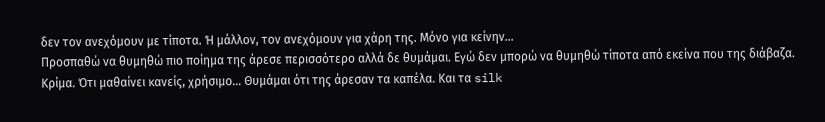δεν τον ανεχόμουν με τίποτα. Ή μάλλον, τον ανεχόμουν για χάρη της. Μόνο για κείνην…
Προσπαθώ να θυμηθώ πιο ποίημα της άρεσε περισσότερο αλλά δε θυμάμαι. Εγώ δεν μπορώ να θυμηθώ τίποτα από εκείνα που της διάβαζα. Κρίμα. Ότι μαθαίνει κανείς, χρήσιμο… Θυμάμαι ότι της άρεσαν τα καπέλα. Και τα silk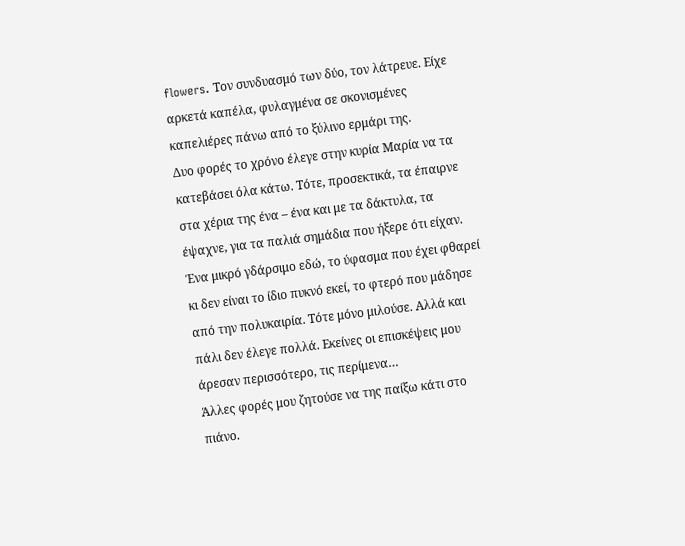flowers. Τον συνδυασμό των δύο, τον λάτρευε. Είχε αρκετά καπέλα, φυλαγμένα σε σκονισμένες καπελιέρες πάνω από το ξύλινο ερμάρι της.
Δυο φορές το χρόνο έλεγε στην κυρία Μαρία να τα κατεβάσει όλα κάτω. Τότε, προσεκτικά, τα έπαιρνε στα χέρια της ένα – ένα και με τα δάκτυλα, τα έψαχνε, για τα παλιά σημάδια που ήξερε ότι είχαν. Ένα μικρό γδάρσιμο εδώ, το ύφασμα που έχει φθαρεί κι δεν είναι το ίδιο πυκνό εκεί, το φτερό που μάδησε από την πολυκαιρία. Τότε μόνο μιλούσε. Αλλά και πάλι δεν έλεγε πολλά. Εκείνες οι επισκέψεις μου άρεσαν περισσότερο, τις περίμενα…
Άλλες φορές μου ζητούσε να της παίξω κάτι στο πιάνο.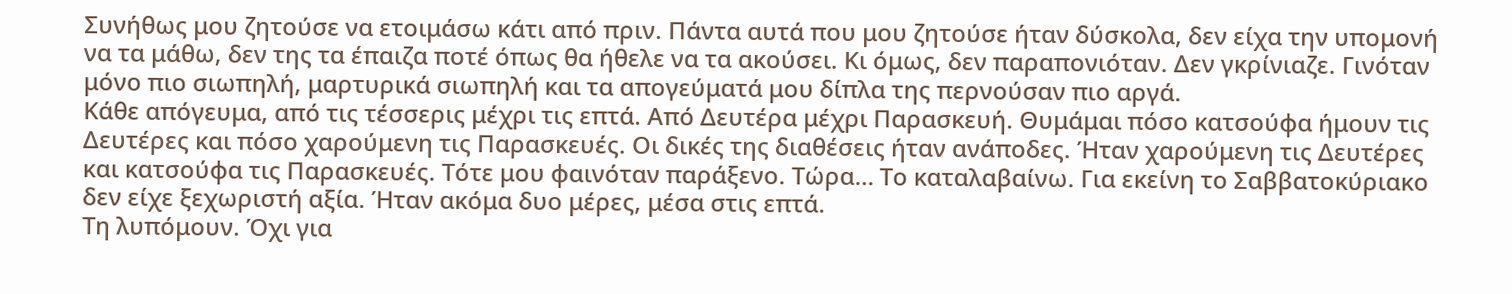Συνήθως μου ζητούσε να ετοιμάσω κάτι από πριν. Πάντα αυτά που μου ζητούσε ήταν δύσκολα, δεν είχα την υπομονή να τα μάθω, δεν της τα έπαιζα ποτέ όπως θα ήθελε να τα ακούσει. Κι όμως, δεν παραπονιόταν. Δεν γκρίνιαζε. Γινόταν μόνο πιο σιωπηλή, μαρτυρικά σιωπηλή και τα απογεύματά μου δίπλα της περνούσαν πιο αργά.
Κάθε απόγευμα, από τις τέσσερις μέχρι τις επτά. Από Δευτέρα μέχρι Παρασκευή. Θυμάμαι πόσο κατσούφα ήμουν τις Δευτέρες και πόσο χαρούμενη τις Παρασκευές. Οι δικές της διαθέσεις ήταν ανάποδες. Ήταν χαρούμενη τις Δευτέρες και κατσούφα τις Παρασκευές. Τότε μου φαινόταν παράξενο. Τώρα… Το καταλαβαίνω. Για εκείνη το Σαββατοκύριακο δεν είχε ξεχωριστή αξία. Ήταν ακόμα δυο μέρες, μέσα στις επτά.
Τη λυπόμουν. Όχι για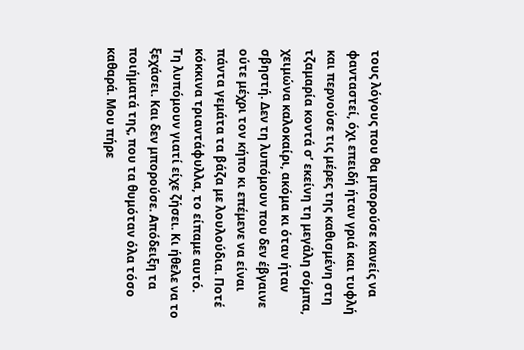τους λόγους που θα μπορούσε κανείς να φανταστεί, όχι επειδή ήταν γριά και τυφλή και περνούσε τις μέρες της καθισμένη στη τζαμαρία κοντά σ’ εκείνη τη μεγάλη σόμπα, χειμώνα καλοκαίρι, ακόμα κι όταν ήταν σβηστή. Δεν τη λυπόμουν που δεν έβγαινε ούτε μέχρι τον κήπο κι επέμενε να είναι πάντα γεμάτα τα βάζα με λουλούδια. Ποτέ κόκκινα τριαντάφυλλα, το είπαμε αυτό.
Τη λυπόμουν γιατί είχε ζήσει. Κι ήθελε να το ξεχάσει. Και δεν μπορούσε. Απόδειξη τα ποιήματά της, που τα θυμόταν όλα τόσο καθαρά. Μου πήρε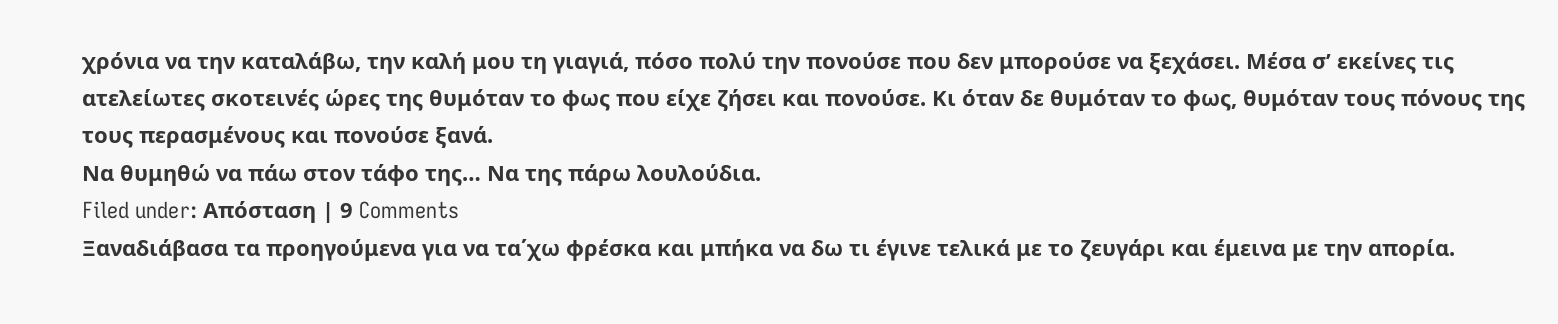χρόνια να την καταλάβω, την καλή μου τη γιαγιά, πόσο πολύ την πονούσε που δεν μπορούσε να ξεχάσει. Μέσα σ’ εκείνες τις ατελείωτες σκοτεινές ώρες της θυμόταν το φως που είχε ζήσει και πονούσε. Κι όταν δε θυμόταν το φως, θυμόταν τους πόνους της τους περασμένους και πονούσε ξανά.
Να θυμηθώ να πάω στον τάφο της… Να της πάρω λουλούδια.
Filed under: Απόσταση | 9 Comments
Ξαναδιάβασα τα προηγούμενα για να τα΄χω φρέσκα και μπήκα να δω τι έγινε τελικά με το ζευγάρι και έμεινα με την απορία.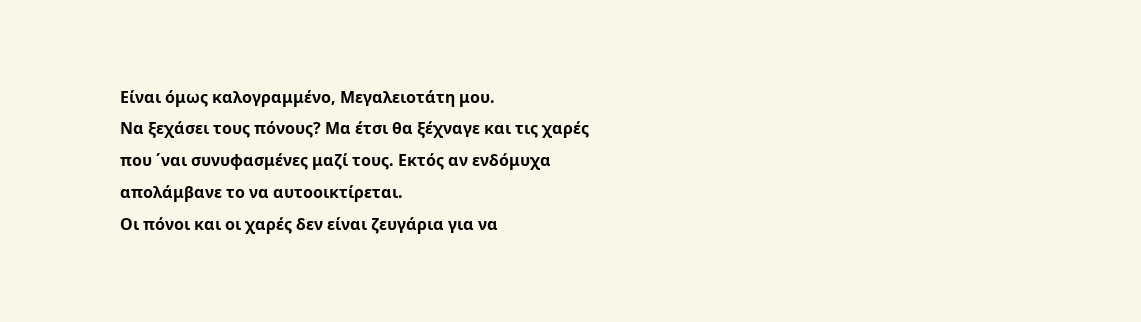Είναι όμως καλογραμμένο, Μεγαλειοτάτη μου.
Να ξεχάσει τους πόνους? Μα έτσι θα ξέχναγε και τις χαρές που ΄ναι συνυφασμένες μαζί τους. Εκτός αν ενδόμυχα απολάμβανε το να αυτοοικτίρεται.
Οι πόνοι και οι χαρές δεν είναι ζευγάρια για να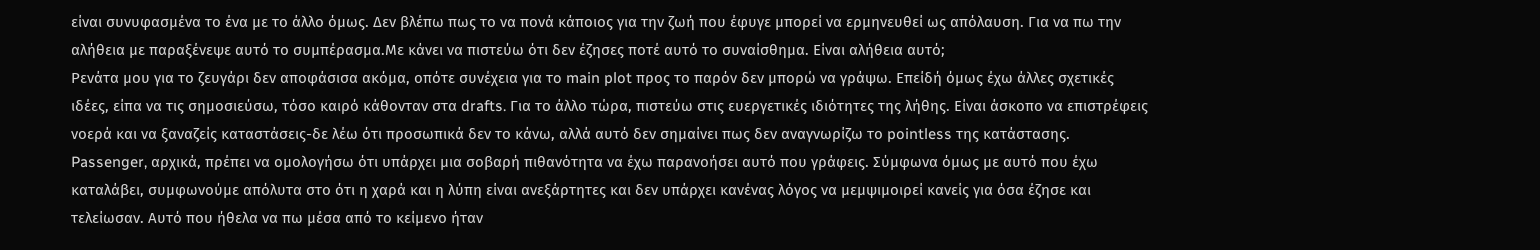είναι συνυφασμένα το ένα με το άλλο όμως. Δεν βλέπω πως το να πονά κάποιος για την ζωή που έφυγε μπορεί να ερμηνευθεί ως απόλαυση. Για να πω την αλήθεια με παραξένεψε αυτό το συμπέρασμα.Με κάνει να πιστεύω ότι δεν έζησες ποτέ αυτό το συναίσθημα. Είναι αλήθεια αυτό;
Ρενάτα μου για το ζευγάρι δεν αποφάσισα ακόμα, οπότε συνέχεια για τo main plot προς το παρόν δεν μπορώ να γράψω. Επείδή όμως έχω άλλες σχετικές ιδέες, είπα να τις σημοσιεύσω, τόσο καιρό κάθονταν στα drafts. Για το άλλο τώρα, πιστεύω στις ευεργετικές ιδιότητες της λήθης. Είναι άσκοπο να επιστρέφεις νοερά και να ξαναζείς καταστάσεις-δε λέω ότι προσωπικά δεν το κάνω, αλλά αυτό δεν σημαίνει πως δεν αναγνωρίζω το pointless της κατάστασης.
Passenger, αρχικά, πρέπει να ομολογήσω ότι υπάρχει μια σοβαρή πιθανότητα να έχω παρανοήσει αυτό που γράφεις. Σύμφωνα όμως με αυτό που έχω καταλάβει, συμφωνούμε απόλυτα στο ότι η χαρά και η λύπη είναι ανεξάρτητες και δεν υπάρχει κανένας λόγος να μεμψιμοιρεί κανείς για όσα έζησε και τελείωσαν. Αυτό που ήθελα να πω μέσα από το κείμενο ήταν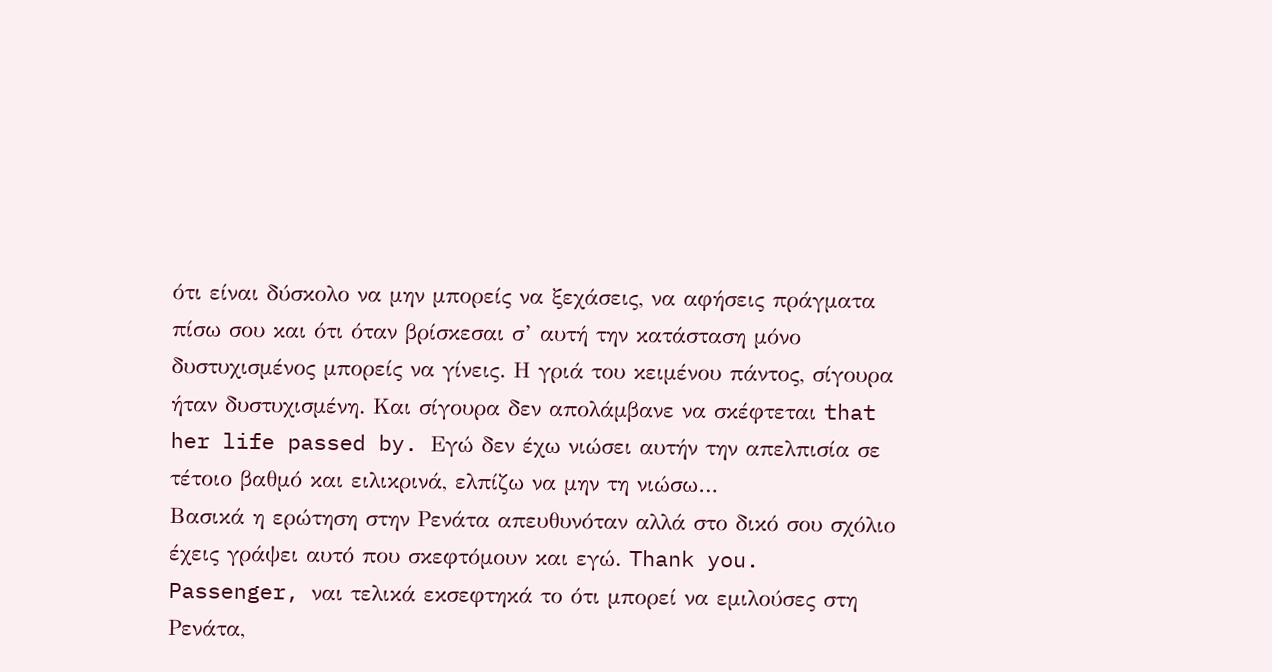ότι είναι δύσκολο να μην μπορείς να ξεχάσεις, να αφήσεις πράγματα πίσω σου και ότι όταν βρίσκεσαι σ’ αυτή την κατάσταση μόνο δυστυχισμένος μπορείς να γίνεις. Η γριά του κειμένου πάντος, σίγουρα ήταν δυστυχισμένη. Και σίγουρα δεν απολάμβανε να σκέφτεται that her life passed by. Εγώ δεν έχω νιώσει αυτήν την απελπισία σε τέτοιο βαθμό και ειλικρινά, ελπίζω να μην τη νιώσω…
Βασικά η ερώτηση στην Ρενάτα απευθυνόταν αλλά στο δικό σου σχόλιο έχεις γράψει αυτό που σκεφτόμουν και εγώ. Thank you.
Passenger, ναι τελικά εκσεφτηκά το ότι μπορεί να εμιλούσες στη Ρενάτα,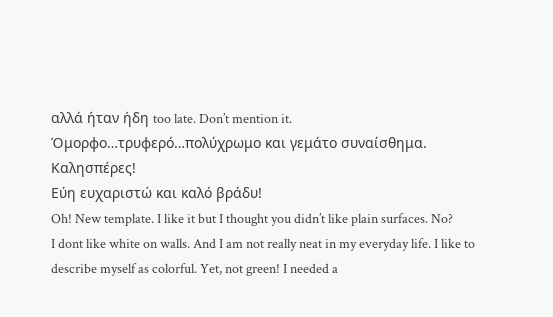αλλά ήταν ήδη too late. Don’t mention it.
Όμορφο…τρυφερό…πολύχρωμο και γεμάτο συναίσθημα.
Καλησπέρες!
Εύη ευχαριστώ και καλό βράδυ!
Oh! New template. I like it but I thought you didn’t like plain surfaces. No?
I dont like white on walls. And I am not really neat in my everyday life. I like to describe myself as colorful. Yet, not green! I needed a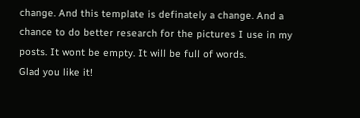change. And this template is definately a change. And a chance to do better research for the pictures I use in my posts. It wont be empty. It will be full of words.
Glad you like it!